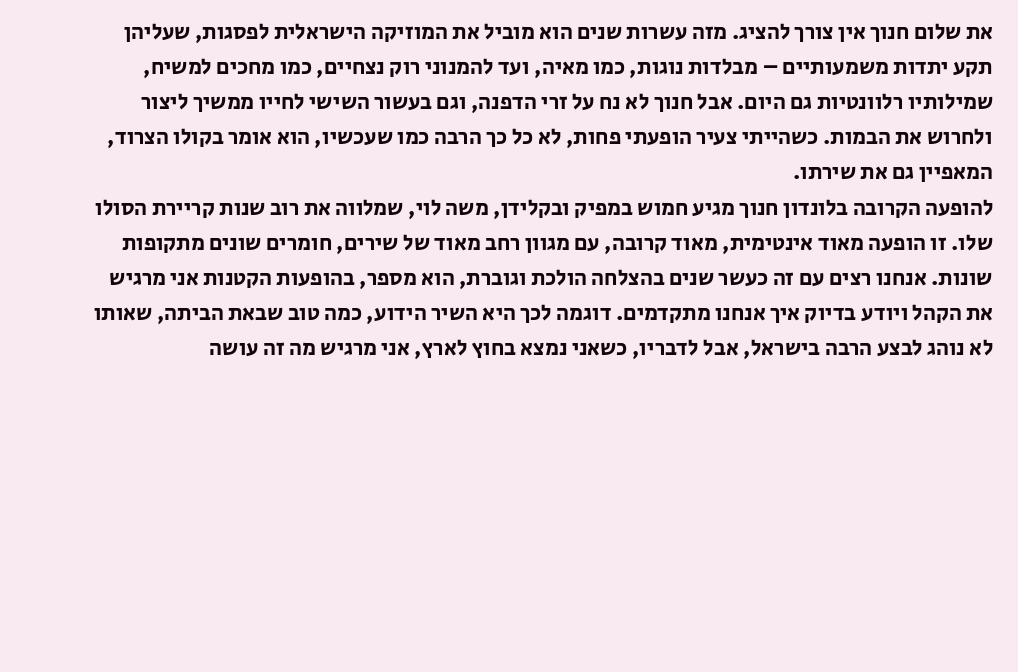את שלום חנוך אין צורך להציג. מזה עשרות שנים הוא מוביל את המוזיקה הישראלית לפסגות, שעליהן תקע יתדות משמעותיים – מבלדות נוגות, כמו מאיה, ועד להמנוני רוק נצחיים, כמו מחכים למשיח, שמילותיו רלוונטיות גם היום. אבל חנוך לא נח על זרי הדפנה, וגם בעשור השישי לחייו ממשיך ליצור ולחרוש את הבמות. כשהייתי צעיר הופעתי פחות, לא כל כך הרבה כמו שעכשיו, הוא אומר בקולו הצרוד, המאפיין גם את שירתו.
להופעה הקרובה בלונדון חנוך מגיע חמוש במפיק ובקלידן, משה לוי, שמלווה את רוב שנות קריירת הסולו שלו. זו הופעה מאוד אינטימית, מאוד קרובה, עם מגוון רחב מאוד של שירים, חומרים שונים מתקופות שונות. אנחנו רצים עם זה כעשר שנים בהצלחה הולכת וגוברת, הוא מספר, בהופעות הקטנות אני מרגיש את הקהל ויודע בדיוק איך אנחנו מתקדמים. דוגמה לכך היא השיר הידוע, כמה טוב שבאת הביתה, שאותו לא נוהג לבצע הרבה בישראל, אבל לדבריו, כשאני נמצא בחוץ לארץ, אני מרגיש מה זה עושה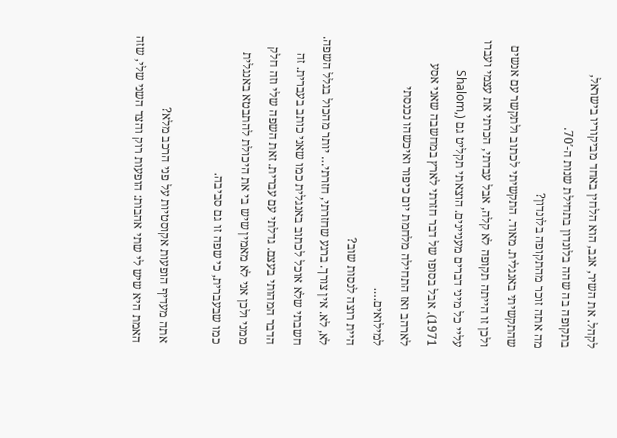לקהל. את השיר, אגב, הוא הלחין באחד מביקוריו בישראל, בתקופה בה שהה בלונדון בתחילת שנות ה-70′.
מה אתה זוכר מהתקופה בלונדון?
שהתקשיתי באנגלית. מאוד. התקשיתי לכתוב ולתקשר עם אנשים ולכן זו הייתה תקופה לא קלה, אבל עבדתי, הכרתי את עצמי ועברו עליי כל מיני דברים מעניינים. הוצאתי תקליט גם (Shalom, 1971). אבל בסופו של דבר חזרתי לארץ במחשבה שאני אסע לארהב ואז התחילה מלחמת יום כיפור ואיכשהו נכנסתי למילואים….
היית רוצה לנסות שוב?
לא, לא. אין צורך. ברגע שחזרתי, חזרתי… יותר מהכול בגלל השפה. חשבתי שלא אוכל לכתוב באנגלית כמו שאני כותב בעברית. זה הדבר המהותי בעצם. גדלתי עם עברית. זאת השפה שלי וזה חלק ממני ולכן אני לא מאמין שיש בי את היכולת להתבטא באנגלית כמו שבעברית, כי שפה זו גם סביבה.

אתה מעדיף הופעות אקוסטיות על פני הרכב מלא?
האמת היא שיש לי שתי אהבות: הופעות רוק והצד השני שלי, שזה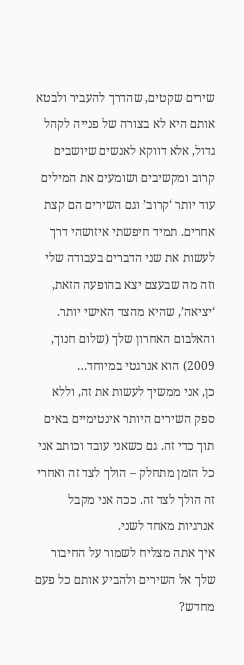שירים שקטים, שהדרך להעביר ולבטא אותם היא לא בצורה של פנייה לקהל גדול, אלא דווקא לאנשים שיושבים קרוב ומקשיבים ושומעים את המילים עוד יותר ‘קרוב’ וגם השירים הם קצת אחרים. תמיד חיפשתי איזושהי דרך לעשות את שני הדברים בעבודה שלי וזה מה שבעצם יצא בהופעה הזאת, ‘יציאה’, שהיא מהצד האישי יותר.
והאלבום האחרון שלך (שלום חנוך, 2009) הוא אנרגטי במיוחד…
כן, אני ממשיך לעשות את זה, וללא ספק השירים היותר אינטימיים באים תוך כדי זה. גם כשאני עובד וכותב אני כל הזמן מתחלק – הולך לצד זה ואחרי זה הולך לצד זה. ככה אני מקבל אנרגיות מאחד לשני.
איך אתה מצליח לשמור על החיבור שלך אל השירים ולהביע אותם כל פעם מחדש?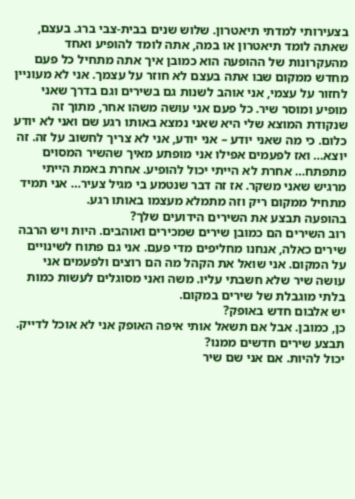בצעירותי למדתי תיאטרון. שלוש שנים בבית-צבי ברג. בעצם, שאתה לומד תיאטרון או במה, אתה לומד להופיע ואחד מהעקרונות של ההופעה הוא כמובן איך אתה מתחיל כל פעם מחדש ממקום שבו אתה בעצם לא חוזר על עצמך. אני לא מעוניין לחזור על עצמי, אני אוהב לשנות גם בשירים וגם בדרך שאני מופיע ומוסר שיר. כל פעם אני עושה משהו אחר, מתוך זה שנקודת המוצא שלי היא שאני נמצא באותו רגע שם ואני לא יודע כלום. כי מה שאני יודע – אני יודע, אני לא צריך לחשוב על זה. זה יוצא… ואז לפעמים אפילו אני מופתע מאיך שהשיר המסוים מתפתח… אחרת לא הייתי יכול להופיע. אחרת באמת הייתי מרגיש שאני משקר. אז זה דבר שנטמע בי מגיל צעיר… אני תמיד מתחיל ממקום ריק וזה מתמלא מעצמו באותו רגע.
בהופעה תבצע את השירים הידועים שלך?
רוב השירים הם כמובן שירים שמכירים ואוהבים. היות ויש הרבה שירים כאלה, אנחנו מחליפים מדי פעם. אני גם פתוח לשינויים על המקום. אני שואל את הקהל מה הם רוצים ולפעמים אני עושה שיר שלא חשבתי עליו. משה ואני מסוגלים לעשות כמות בלתי מוגבלת של שירים במקום.
יש אלבום חדש באופק?
כן, כמובן. אבל אם תשאל אותי איפה האופק אני לא אוכל לדייק.
תבצע שירים חדשים ממנו?
יכול להיות. אם אני שם שיר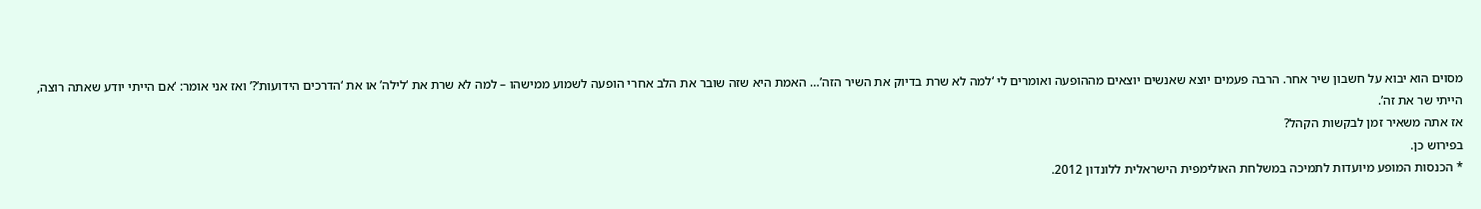מסוים הוא יבוא על חשבון שיר אחר. הרבה פעמים יוצא שאנשים יוצאים מההופעה ואומרים לי ‘למה לא שרת בדיוק את השיר הזה’… האמת היא שזה שובר את הלב אחרי הופעה לשמוע ממישהו – למה לא שרת את ‘לילה’ או את ‘הדרכים הידועות’?’ ואז אני אומר: ‘אם הייתי יודע שאתה רוצה, הייתי שר את זה’.
אז אתה משאיר זמן לבקשות הקהל?
בפירוש כן.
* הכנסות המופע מיועדות לתמיכה במשלחת האולימפית הישראלית ללונדון 2012.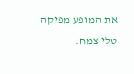את המופע מפיקה טלי צמח.